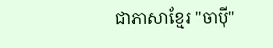ជាភាសាខ្មែរ "ចាប៉ី"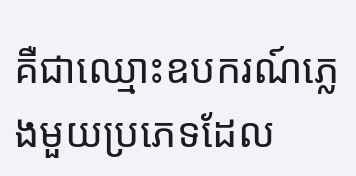គឺជាឈ្មោះឧបករណ៍ភ្លេងមួយប្រភេទដែល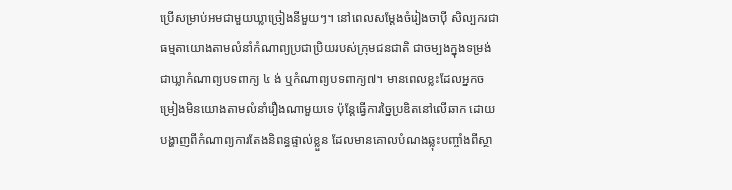ប្រើសម្រាប់អមជាមួយឃ្លាច្រៀងនីមួយៗ។ នៅពេលសម្តែងចំរៀងចាប៉ី សិល្បករជាធម្មតាយោងតាមលំនាំកំណាព្យប្រជាប្រិយរបស់ក្រុមជនជាតិ ជាចម្បងក្នុងទម្រង់ជាឃ្លាកំណាព្យបទពាក្យ ៤ ង់ ឬកំណាព្យបទពាក្យ៧។ មានពេលខ្លះដែលអ្នកចម្រៀងមិនយោងតាមលំនាំរឿងណាមួយទេ ប៉ុន្តែធ្វើការច្នៃប្រឌិតនៅលើឆាក ដោយបង្ហាញពីកំណាព្យការតែងនិពន្ធផ្ទាល់ខ្លួន ដែលមានគោលបំណងឆ្លុះបញ្ចាំងពីស្ថា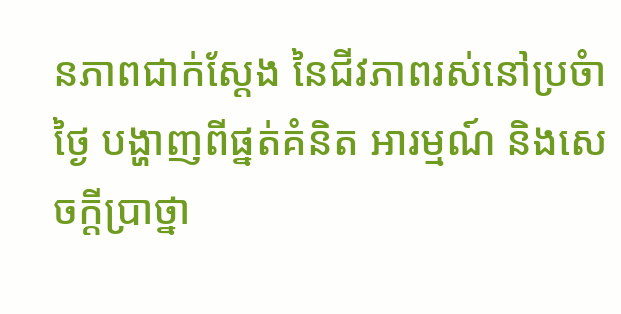នភាពជាក់ស្តែង នៃជីវភាពរស់នៅប្រចំាថ្ងៃ បង្ហាញពីផ្នត់គំនិត អារម្មណ៍ និងសេចក្តីប្រាថ្នា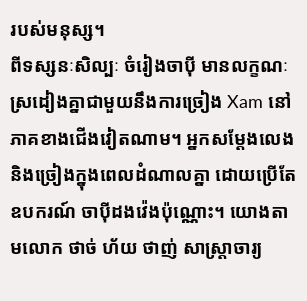របស់មនុស្ស។
ពីទស្សនៈសិល្បៈ ចំរៀងចាប៉ី មានលក្ខណៈស្រដៀងគ្នាជាមួយនឹងការច្រៀង Xam នៅភាគខាងជើងវៀតណាម។ អ្នកសម្តែងលេង និងច្រៀងក្នុងពេលដំណាលគ្នា ដោយប្រើតែឧបករណ៍ ចាប៉ីដងវ៉េងប៉ុណ្ណោះ។ យោងតាមលោក ថាច់ ហ័យ ថាញ់ សាស្ត្រាចារ្យ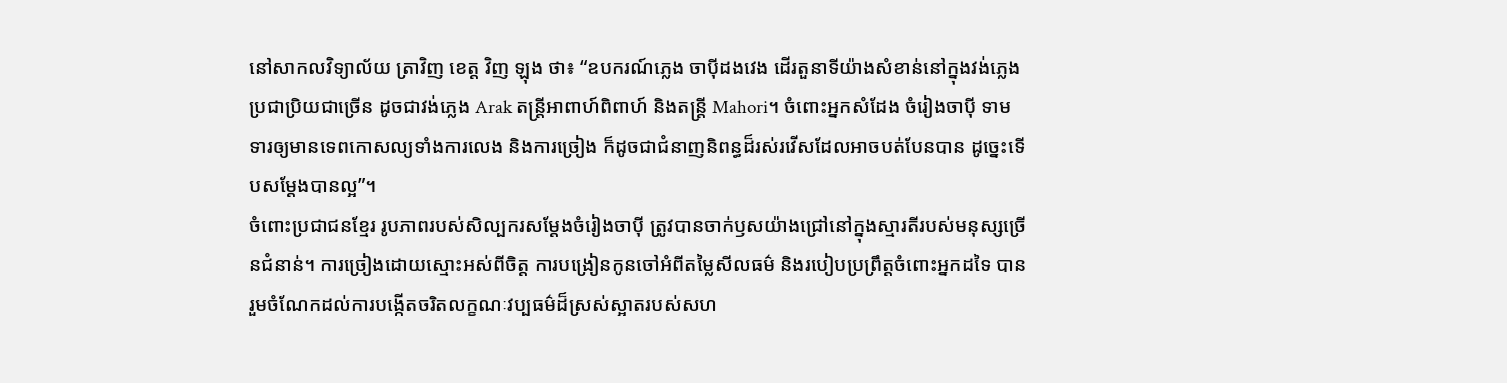នៅសាកលវិទ្យាល័យ ត្រាវិញ ខេត្ត វិញ ឡុង ថា៖ “ឧបករណ៍ភ្លេង ចាប៉ីដងវេង ដើរតួនាទីយ៉ាងសំខាន់នៅក្នុងវង់ភ្លេងប្រជាប្រិយជាច្រើន ដូចជាវង់ភ្លេង Arak តន្ត្រីអាពាហ៍ពិពាហ៍ និងតន្ត្រី Mahori។ ចំពោះអ្នកសំដែង ចំរៀងចាប៉ី ទាមទារឲ្យមានទេពកោសល្យទាំងការលេង និងការច្រៀង ក៏ដូចជាជំនាញនិពន្ធដ៏រស់រវើសដែលអាចបត់បែនបាន ដូច្នេះទើបសម្តែងបានល្អ”។
ចំពោះប្រជាជនខ្មែរ រូបភាពរបស់សិល្បករសម្តែងចំរៀងចាប៉ី ត្រូវបានចាក់ឫសយ៉ាងជ្រៅនៅក្នុងស្មារតីរបស់មនុស្សច្រើនជំនាន់។ ការច្រៀងដោយស្មោះអស់ពីចិត្ត ការបង្រៀនកូនចៅអំពីតម្លៃសីលធម៌ និងរបៀបប្រព្រឹត្តចំពោះអ្នកដទៃ បានរួមចំណែកដល់ការបង្កើតចរិតលក្ខណៈវប្បធម៌ដ៏ស្រស់ស្អាតរបស់សហ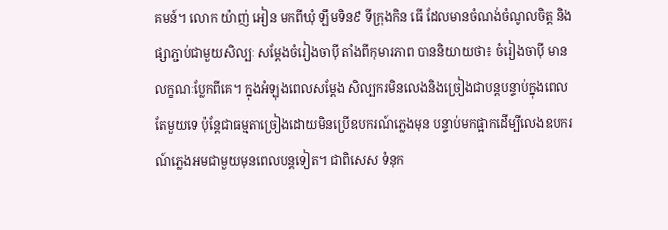គមន៍។ លោក យ៉ាញ់ អៀន មកពីឃុំ ឡឹមទិន៩ ទីក្រុងកិន ធើ ដែលមានចំណង់ចំណូលចិត្ត និងផ្សាភ្ជាប់ជាមួយសិល្បៈ សម្តែងចំរៀងចាប៉ី តាំងពីកុមារភាព បាននិយាយថា៖ ចំរៀងចាប៉ី មានលក្ខណៈប្លែកពីគេ។ ក្នុងអំឡុងពេលសម្តែង សិល្បករមិនលេងនិងច្រៀងជាបន្តបន្ទាប់ក្នុងពេលតែមួយទេ ប៉ុន្តែជាធម្មតាច្រៀងដោយមិនប្រើឧបករណ៍ភ្លេងមុន បន្ទាប់មកផ្អាកដើម្បីលេងឧបករណ៍ភ្លេងអមជាមួយមុនពេលបន្តទៀត។ ជាពិសេស ទំនុក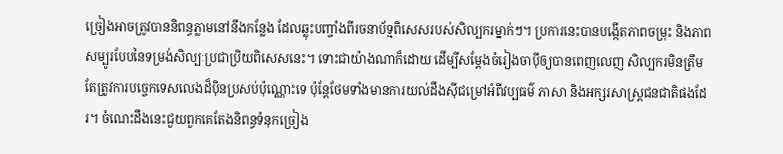ច្រៀងអាចត្រូវបាននិពន្ធភ្លាមនៅនឹងកន្លែង ដែលឆ្លុះបញ្ចាំងពីរចនាប័ទ្មពិសេសរបស់សិល្បករម្នាក់ៗ។ ប្រការនេះបានបង្កើតភាពចម្រុះ និងភាពសម្បូរបែបនៃទម្រង់សិល្បៈប្រជាប្រិយពិសេសនេះ។ ទោះជាយ៉ាងណាក៏ដោយ ដើម្បីសម្តែងចំរៀងចាប៉ីឲ្យបានពេញលេញ សិល្បករមិនត្រឹមតែត្រូវការបច្ចេកទេសលេងដ៏ប៉ិនប្រសប់ប៉ុណ្ណោះទេ ប៉ុន្តែថែមទាំងមានការយល់ដឹងស៊ីជម្រៅអំពីវប្បធម៌ ភាសា និងអក្សរសាស្ត្រជនជាតិផងដែរ។ ចំណេះដឹងនេះជួយពួកគេតែងនិពន្ធទំនុកច្រៀង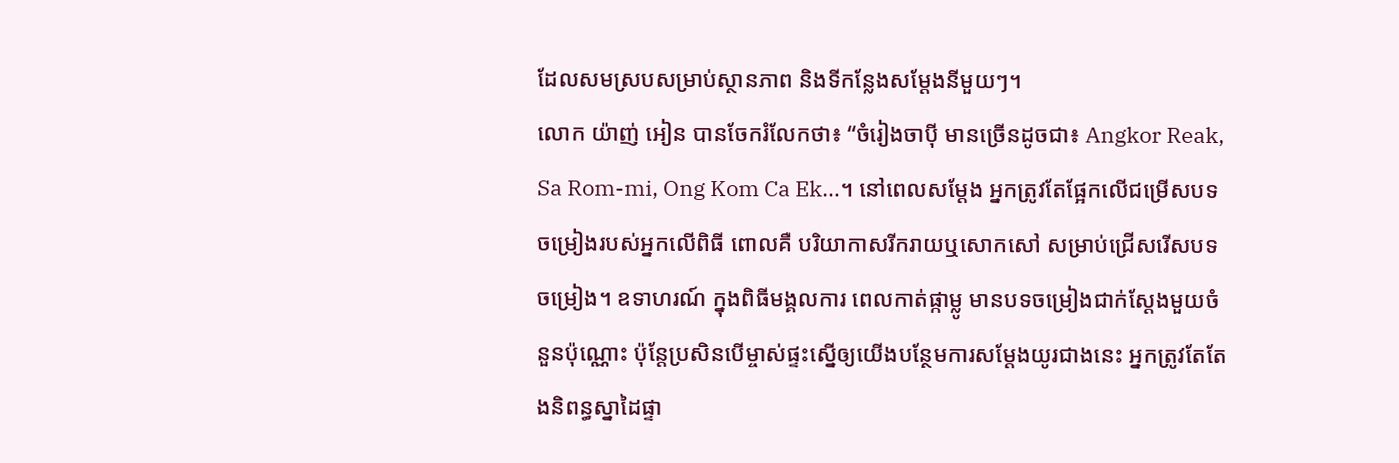ដែលសមស្របសម្រាប់ស្ថានភាព និងទីកន្លែងសម្តែងនីមួយៗ។
លោក យ៉ាញ់ អៀន បានចែករំលែកថា៖ “ចំរៀងចាប៉ី មានច្រើនដូចជា៖ Angkor Reak, Sa Rom-mi, Ong Kom Ca Ek…។ នៅពេលសម្តែង អ្នកត្រូវតែផ្អែកលើជម្រើសបទចម្រៀងរបស់អ្នកលើពិធី ពោលគឺ បរិយាកាសរីករាយឬសោកសៅ សម្រាប់ជ្រើសរើសបទចម្រៀង។ ឧទាហរណ៍ ក្នុងពិធីមង្គលការ ពេលកាត់ផ្កាម្លូ មានបទចម្រៀងជាក់ស្តែងមួយចំនួនប៉ុណ្ណោះ ប៉ុន្តែប្រសិនបើម្ចាស់ផ្ទះស្នើឲ្យយើងបន្ថែមការសម្តែងយូរជាងនេះ អ្នកត្រូវតែតែងនិពន្ធស្នាដៃផ្ទា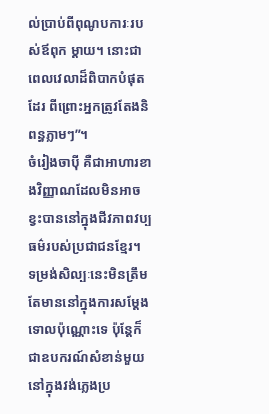ល់ប្រាប់ពីពុណូបការៈរបស់ឪពុក ម្តាយ។ នោះជាពេលវេលាដ៏ពិបាកបំផុតដែរ ពីព្រោះអ្នកត្រូវតែងនិពន្ធភ្លាមៗ”។
ចំរៀងចាប៉ី គឺជាអាហារខាងវិញ្ញាណដែលមិនអាចខ្វះបាននៅក្នុងជីវភាពវប្បធម៌របស់ប្រជាជនខ្មែរ។ ទម្រង់សិល្បៈនេះមិនត្រឹមតែមាននៅក្នុងការសម្តែងទោលប៉ុណ្ណោះទេ ប៉ុន្តែក៏ជាឧបករណ៍សំខាន់មួយនៅក្នុងវង់ភ្លេងប្រ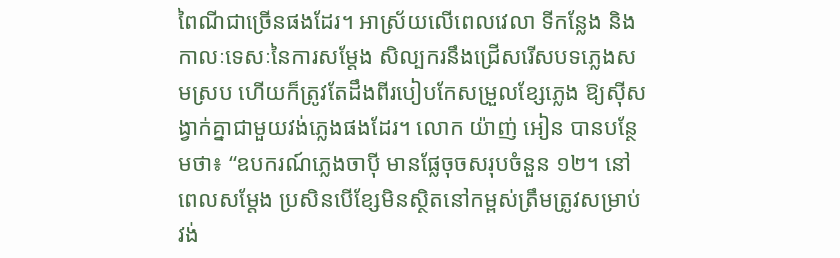ពៃណីជាច្រើនផងដែរ។ អាស្រ័យលើពេលវេលា ទីកន្លែង និងកាលៈទេសៈនៃការសម្តែង សិល្បករនឹងជ្រើសរើសបទភ្លេងសមស្រប ហើយក៏ត្រូវតែដឹងពីរបៀបកែសម្រួលខ្សែភ្លេង ឱ្យស៊ីសង្វាក់គ្នាជាមួយវង់ភ្លេងផងដែរ។ លោក យ៉ាញ់ អៀន បានបន្ថែមថា៖ “ឧបករណ៍ភ្លេងចាប៉ី មានផ្លែចុចសរុបចំនួន ១២។ នៅពេលសម្តែង ប្រសិនបើខ្សែមិនស្ថិតនៅកម្ពស់ត្រឹមត្រូវសម្រាប់វង់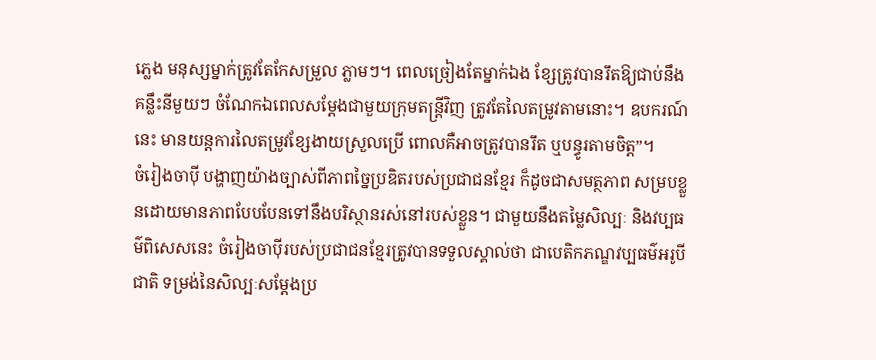ភ្លេង មនុស្សម្នាក់ត្រូវតែកែសម្រួល ភ្លាមៗ។ ពេលច្រៀងតែម្នាក់ឯង ខ្សែត្រូវបានរឹតឱ្យជាប់នឹងគន្លឹះនីមួយៗ ចំណែកឯពេលសម្តែងជាមួយក្រុមតន្រ្តីវិញ ត្រូវតែលៃតម្រូវតាមនោះ។ ឧបករណ៍នេះ មានយន្តការលៃតម្រូវខ្សែងាយស្រួលប្រើ ពោលគឺអាចត្រូវបានរឹត ឬបន្ធូរតាមចិត្ត”។
ចំរៀងចាប៉ី បង្ហាញយ៉ាងច្បាស់ពីភាពច្នៃប្រឌិតរបស់ប្រជាជនខ្មែរ ក៏ដូចជាសមត្ថភាព សម្របខ្លួនដោយមានភាពបែបបែនទៅនឹងបរិស្ថានរស់នៅរបស់ខ្លួន។ ជាមួយនឹងតម្លៃសិល្បៈ និងវប្បធម៌ពិសេសនេះ ចំរៀងចាប៉ីរបស់ប្រជាជនខ្មែរត្រូវបានទទួលស្គាល់ថា ជាបេតិកភណ្ឌវប្បធម៌អរូបីជាតិ ទម្រង់នៃសិល្បៈសម្តែងប្រ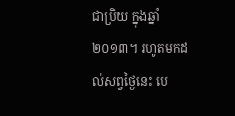ជាប្រិយ ក្នុងឆ្នាំ ២០១៣។ រហូតមកដល់សព្វថ្ងៃនេះ បេ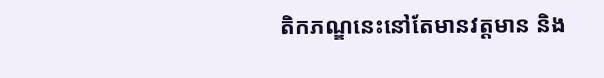តិកភណ្ឌនេះនៅតែមានវត្តមាន និង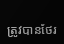ត្រូវបានថែរ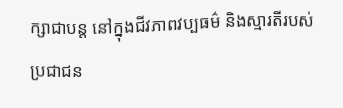ក្សាជាបន្ត នៅក្នុងជីវភាពវប្បធម៌ និងស្មារតីរបស់ប្រជាជន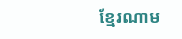ខ្មែរណាម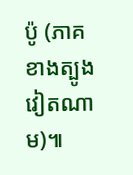ប៉ូ (ភាគខាងត្បូងវៀតណាម)៕